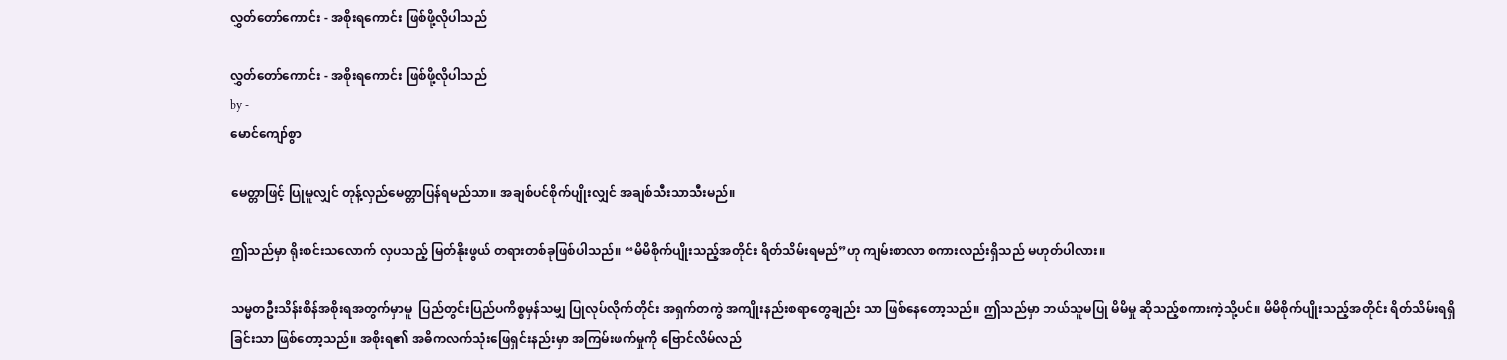လွှတ်တော်ကောင်း - အစိုးရကောင်း ဖြစ်ဖို့လိုပါသည်

လွှတ်တော်ကောင်း - အစိုးရကောင်း ဖြစ်ဖို့လိုပါသည်
by -
မောင်ကျော်စွာ

မေတ္တာဖြင့် ပြုမူလျှင် တုန့်လှည်မေတ္တာပြန်ရမည်သာ။ အချစ်ပင်စိုက်ပျိုးလျှင် အချစ်သီးသာသီးမည်။

ဤသည်မှာ ရိုးစင်းသလောက် လှပသည့် မြတ်နိုးဖွယ် တရားတစ်ခုဖြစ်ပါသည်။ “မိမိစိုက်ပျိုးသည့်အတိုင်း ရိတ်သိမ်းရမည်”ဟု ကျမ်းစာလာ စကားလည်းရှိသည် မဟုတ်ပါလား။

သမ္မတဦးသိန်းစိန်အစိုးရအတွက်မှာမူ  ပြည်တွင်းပြည်ပကိစ္စမှန်သမျှ ပြုလုပ်လိုက်တိုင်း အရှက်တကွဲ အကျိုးနည်းစရာတွေချည်း သာ ဖြစ်နေတော့သည်။ ဤသည်မှာ ဘယ်သူမပြု မိမိမှု ဆိုသည့်စကားကဲ့သို့ပင်။ မိမိစိုက်ပျိုးသည့်အတိုင်း ရိတ်သိမ်းရရှိခြင်းသာ ဖြစ်တော့သည်။ အစိုးရ၏ အဓိကလက်သုံးဖြေရှင်းနည်းမှာ အကြမ်းဖက်မှုကို ဗြောင်လိမ်လည်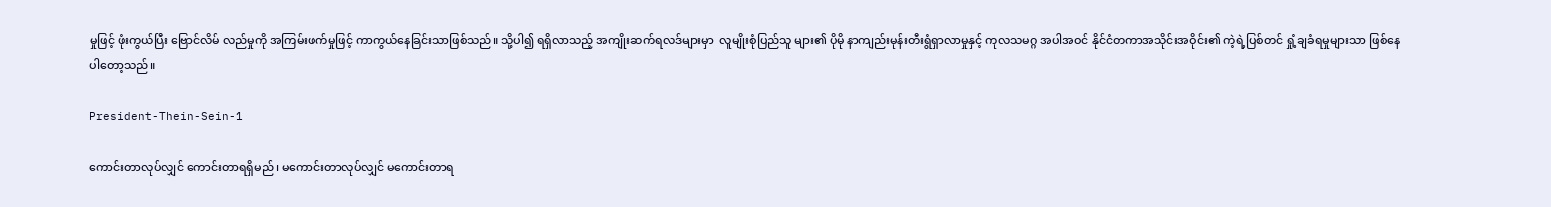မှုဖြင့် ဖုံးကွယ်ပြီး ဗြောင်လိမ် လည်မှုကို အကြမ်းဖက်မှုဖြင့် ကာကွယ်နေခြင်းသာဖြစ်သည်။ သို့ပါ၍ ရရှိလာသည့် အကျိုးဆက်ရလဒ်များမှာ  လူမျိုးစုံပြည်သူ များ၏ ပိုမို နာကျည်းမုန်းတီးရွံရှာလာမှုနှင့် ကုလသမဂ္ဂ အပါအဝင် နိုင်ငံတကာအသိုင်းအဝိုင်း၏ ကဲ့ရဲ့ပြစ်တင် ရှုံ့ချခံရမှုများသာ ဖြစ်နေပါတော့သည်။

President-Thein-Sein-1

ကောင်းတာလုပ်လျှင် ကောင်းတာရရှိမည်၊ မကောင်းတာလုပ်လျှင် မကောင်းတာရ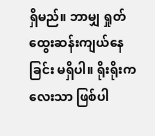ရှိမည်။ ဘာမျှ ရှုတ်ထွေးဆန်းကျယ်နေခြင်း မရှိပါ။ ရိုးရိုးကလေးသာ ဖြစ်ပါ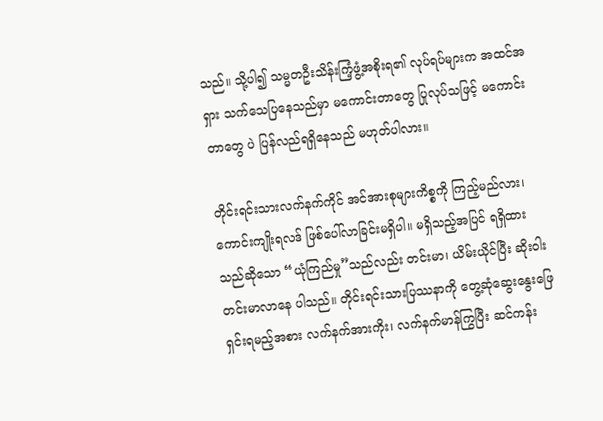သည်။ သို့ပါ၍ သမ္မတဦးသိန်းကြံ့ဖွံ့အစိုးရ၏ လုပ်ရပ်များက အထင်အရှား သက်သေပြနေသည်မှာ မကောင်းတာတွေ ပြုလုပ်သဖြင့် မကောင်းတာတွေ ပဲ ပြန်လည်ရရှိနေသည် မဟုတ်ပါလား။

တိုင်းရင်းသားလက်နက်ကိုင် အင်အားစုများကိစ္စကို ကြည့်မည်လား၊ ကောင်းကျိုးရလဒ် ဖြစ်ပေါ်လာခြင်းမရှိပါ။ မရှိသည့်အပြင် ရရှိထားသည်ဆိုသော “ယုံကြည်မှု”သည်လည်း တင်းမာ၊ ယိမ်းယိုင်ပြီး ဆိုးဝါးတင်းမာလာနေ ပါသည်။ တိုင်းရင်းသားပြဿနာကို တွေ့ဆုံဆွေးနွေးဖြေရှင်းရမည့်အစား လက်နက်အားကိုး၊ လက်နက်မာန်ကြွပြီး ဆင်ကန်း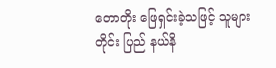တောတိုး ဖြေရှင်းခဲ့သဖြင့် သူများတိုင်း ပြည် နယ်နိ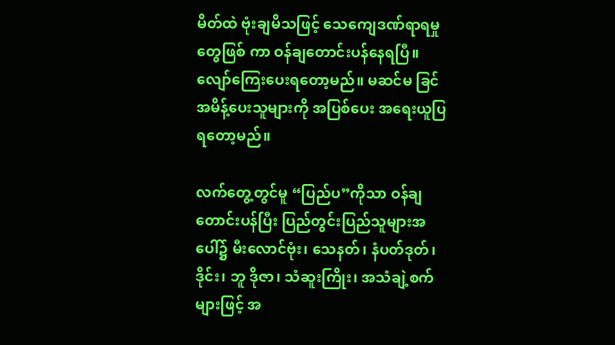မိတ်ထဲ ဗုံးချမိသဖြင့် သေကျေဒဏ်ရာရမှုတွေဖြစ် ကာ ဝန်ချတောင်းပန်နေရပြီ။ လျော်ကြေးပေးရတော့မည်။ မဆင်မ ခြင် အမိန့်ပေးသူများကို အပြစ်ပေး အရေးယူပြရတော့မည်။

လက်တွေ့တွင်မူ “ပြည်ပ”ကိုသာ ဝန်ချတောင်းပန်ပြီး ပြည်တွင်းပြည်သူများအပေါ်၌ မီးလောင်ဗုံး၊ သေနတ်၊ နံပတ်ဒုတ်၊ ဒိုင်း၊ ဘူ ဒိုဇာ၊ သံဆူးကြိုး၊ အသံချဲ့စက်များဖြင့် အ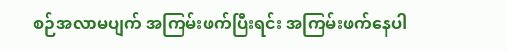စဉ်အလာမပျက် အကြမ်းဖက်ပြီးရင်း အကြမ်းဖက်နေပါ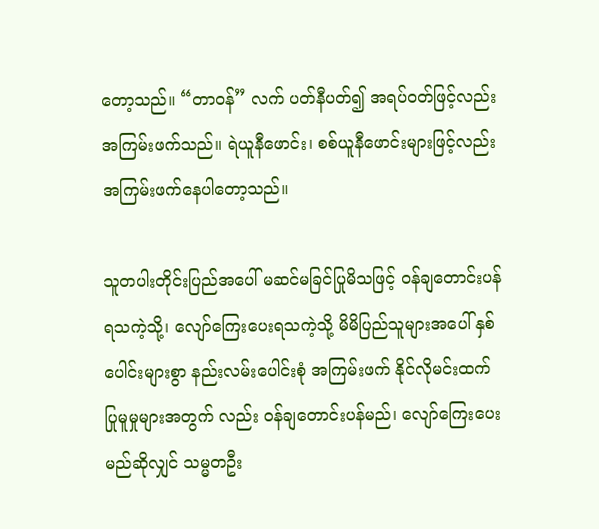တော့သည်။ “တာဝန်” လက် ပတ်နီပတ်၍ အရပ်ဝတ်ဖြင့်လည်း အကြမ်းဖက်သည်။ ရဲယူနီဖောင်း၊ စစ်ယူနီဖောင်းများဖြင့်လည်း အကြမ်းဖက်နေပါတော့သည်။

သူတပါးတိုင်းပြည်အပေါ် မဆင်မခြင်ပြုမိသဖြင့် ဝန်ချတောင်းပန်ရသကဲ့သို့၊ လျော်ကြေးပေးရသကဲ့သို့ မိမိပြည်သူများအပေါ် နှစ်ပေါင်းများစွာ နည်းလမ်းပေါင်းစုံ အကြမ်းဖက် နိုင်လိုမင်းထက် ပြုမူမှုများအတွက် လည်း ဝန်ချတောင်းပန်မည်၊ လျော်ကြေးပေး မည်ဆိုလျှင် သမ္မတဦး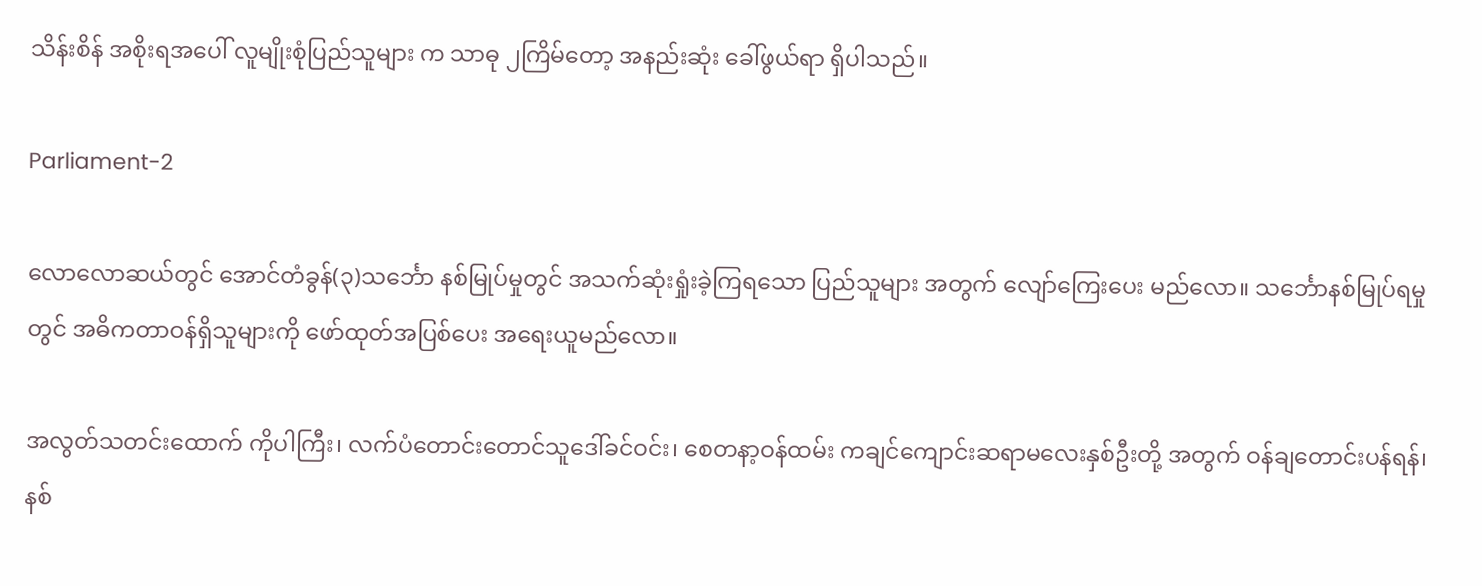သိန်းစိန် အစိုးရအပေါ် လူမျိုးစုံပြည်သူများ က သာဓု ၂ကြိမ်တော့ အနည်းဆုံး ခေါ်ဖွယ်ရာ ရှိပါသည်။

Parliament-2

လောလောဆယ်တွင် အောင်တံခွန်(၃)သင်္ဘော နစ်မြုပ်မှုတွင် အသက်ဆုံးရှုံးခဲ့ကြရသော ပြည်သူများ အတွက် လျော်ကြေးပေး မည်လော။ သင်္ဘောနစ်မြုပ်ရမှုတွင် အဓိကတာဝန်ရှိသူများကို ဖော်ထုတ်အပြစ်ပေး အရေးယူမည်လော။

အလွတ်သတင်းထောက် ကိုပါကြီး၊ လက်ပံတောင်းတောင်သူဒေါ်ခင်ဝင်း၊ စေတနာ့ဝန်ထမ်း ကချင်ကျောင်းဆရာမလေးနှစ်ဦးတို့ အတွက် ဝန်ချတောင်းပန်ရန်၊ နစ်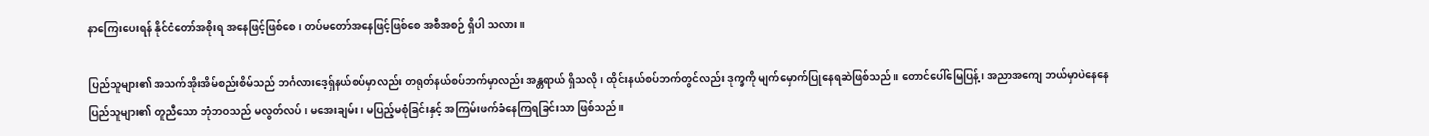နာကြေးပေးရန် နိုင်ငံတော်အစိုးရ အနေဖြင့်ဖြစ်စေ၊ တပ်မတော်အနေဖြင့်ဖြစ်စေ အစီအစဉ် ရှိပါ သလား။

ပြည်သူများ၏ အသက်အိုးအိမ်စည်းစိမ်သည် ဘင်္ဂလားဒေ့ရှ်နယ်စပ်မှာလည်း တရုတ်နယ်စပ်ဘက်မှာလည်း အန္တရာယ် ရှိသလို၊ ထိုင်းနယ်စပ်ဘက်တွင်လည်း ဒုက္ခကို မျက်မှောက်ပြုနေရဆဲဖြစ်သည်။ တောင်ပေါ်မြေပြန့်၊ အညာအကျေ ဘယ်မှာပဲနေနေ ပြည်သူများ၏ တူညီသော ဘုံဘဝသည် မလွတ်လပ်၊ မအေးချမ်း၊ မပြည့်မစုံခြင်းနှင့် အကြမ်းဖက်ခံနေကြရခြင်းသာ ဖြစ်သည်။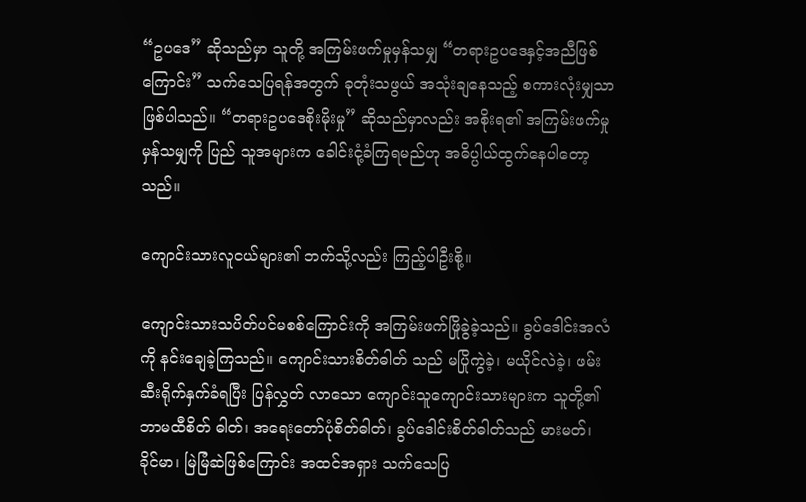“ဥပဒေ” ဆိုသည်မှာ သူတို့ အကြမ်းဖက်မှုမှန်သမျှ “တရားဥပဒေနှင့်အညီဖြစ်ကြောင်း” သက်သေပြရန်အတွက် ခုတုံးသဖွယ် အသုံးချနေသည့် စကားလုံးမျှသာဖြစ်ပါသည်။ “တရားဥပဒေစိုးမိုးမှု” ဆိုသည်မှာလည်း အစိုးရ၏ အကြမ်းဖက်မှုမှန်သမျှကို ပြည် သူအများက ခေါင်းငုံ့ခံကြရမည်ဟု အဓိပ္ပါယ်ထွက်နေပါတော့သည်။

ကျောင်းသားလူငယ်များ၏ ဘက်သို့လည်း ကြည့်ပါဦးစို့။

ကျောင်းသားသပိတ်ပင်မစစ်ကြောင်းကို အကြမ်းဖက်ဖြိုခွဲခဲ့သည်။ ခွပ်ဒေါင်းအလံကို နင်းချေခဲ့ကြသည်။ ကျောင်းသားစိတ်ဓါတ် သည် မပြိုကွဲခဲ့၊ မယိုင်လဲခဲ့၊ ဖမ်းဆီးရိုက်နှက်ခံရပြီး ပြန်လွှတ် လာသော ကျောင်းသူကျောင်းသားများက သူတို့၏ ဘာမထီစိတ် ဓါတ်၊ အရေးတော်ပုံစိတ်ဓါတ်၊ ခွပ်ဒေါင်းစိတ်ဓါတ်သည် မားမတ်၊ ခိုင်မာ၊ မြဲမြံဆဲဖြစ်ကြောင်း အထင်အရှား သက်သေပြ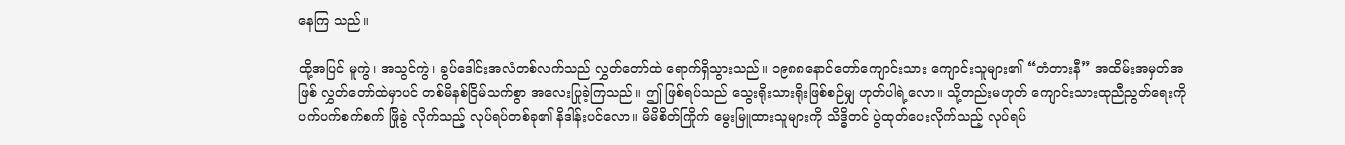နေကြ သည်။

ထို့အပြင် မူကွဲ၊ အသွင်ကွဲ၊ ခွပ်ဒေါင်းအလံတစ်လက်သည် လွှတ်တော်ထဲ ရောက်ရှိသွားသည်။ ၁၉၈၈နောင်တော်ကျောင်းသား ကျောင်းသူများ၏ “တံတားနီ” အထိမ်းအမှတ်အဖြစ် လွှတ်တော်ထဲမှာပင် တစ်မိနစ်ငြိမ်သက်စွာ အလေးပြုခဲ့ကြသည်။ ဤ ဖြစ်ရပ်သည် သွေးရိုးသားရိုးဖြစ်စဉ်မျှ ဟုတ်ပါရဲ့လော။ သို့တည်းမဟုတ် ကျောင်းသားထုညီညွတ်ရေးကို ပက်ပက်စက်စက် ဖြိုခွဲ လိုက်သည့် လုပ်ရပ်တစ်ခု၏ နိဒါန်းပင်လော။ မိမိစိတ်ကြိုက် မွေးမြူထားသူများကို သိဒ္ဓိတင် ပွဲထုတ်ပေးလိုက်သည့် လုပ်ရပ်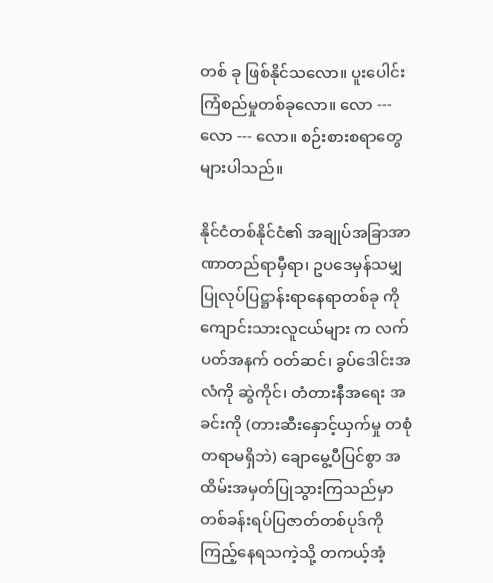တစ် ခု ဖြစ်နိုင်သလော။ ပူးပေါင်းကြံစည်မှုတစ်ခုလော။ လော --- လော --- လော။ စဉ်းစားစရာတွေ များပါသည်။

နိုင်ငံတစ်နိုင်ငံ၏ အချုပ်အခြာအာဏာတည်ရာမှီရာ၊ ဥပဒေမှန်သမျှ ပြုလုပ်ပြဋ္ဌာန်းရာနေရာတစ်ခု ကို ကျောင်းသားလူငယ်များ က လက်ပတ်အနက် ဝတ်ဆင်၊ ခွပ်ဒေါင်းအလံကို ဆွဲကိုင်၊ တံတားနီအရေး အခင်းကို (တားဆီးနှောင့်ယှက်မှု တစုံတရာမရှိဘဲ) ချောမွေ့ပီပြင်စွာ အထိမ်းအမှတ်ပြုသွားကြသည်မှာ တစ်ခန်းရပ်ပြဇာတ်တစ်ပုဒ်ကို ကြည့်နေရသကဲ့သို့ တကယ့်အံ့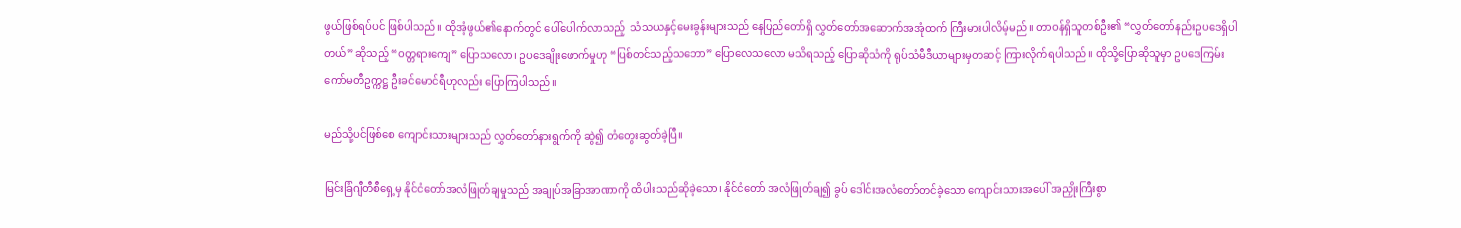ဖွယ်ဖြစ်ရပ်ပင် ဖြစ်ပါသည်။ ထိုအံ့ဖွယ်၏နောက်တွင် ပေါ်ပေါက်လာသည့်  သံသယနှင့်မေးခွန်းများသည် နေပြည်တော်ရှိ လွှတ်တော်အဆောက်အအုံထက် ကြီးမားပါလိမ့်မည်။ တာဝန်ရှိသူတစ်ဦး၏ “လွှတ်တော်နည်းဥပဒေရှိပါတယ်” ဆိုသည့် “ဝတ္တရားကျေ” ပြောသလော၊ ဥပဒေချိုးဖောက်မှုဟု “ပြစ်တင်သည့်သဘော” ပြောလေသလော မသိရသည့် ပြောဆိုသံကို ရုပ်သံမီဒီယာများမှတဆင့် ကြားလိုက်ရပါသည်။ ထိုသို့ပြောဆိုသူမှာ ဥပဒေကြမ်း ကော်မတီဥက္ကဋ္ဌ ဦးခင်မောင်ရီဟုလည်း ပြောကြပါသည်။

မည်သို့ပင်ဖြစ်စေ ကျောင်းသားများသည် လွှတ်တော်နားရွက်ကို ဆွဲ၍ တံတွေးဆွတ်ခဲ့ပြီ။

မြင်းခြံဂျီတီစီရှေ့မှ နိုင်ငံတော်အလံဖြုတ်ချမှုသည် အချုပ်အခြာအာဏာကို ထိပါးသည်ဆိုခဲ့သော၊ နိုင်ငံတော် အလံဖြုတ်ချ၍ ခွပ် ဒေါင်းအလံတော်တင်ခဲ့သော ကျောင်းသားအပေါ် အညှိုးကြီးစွာ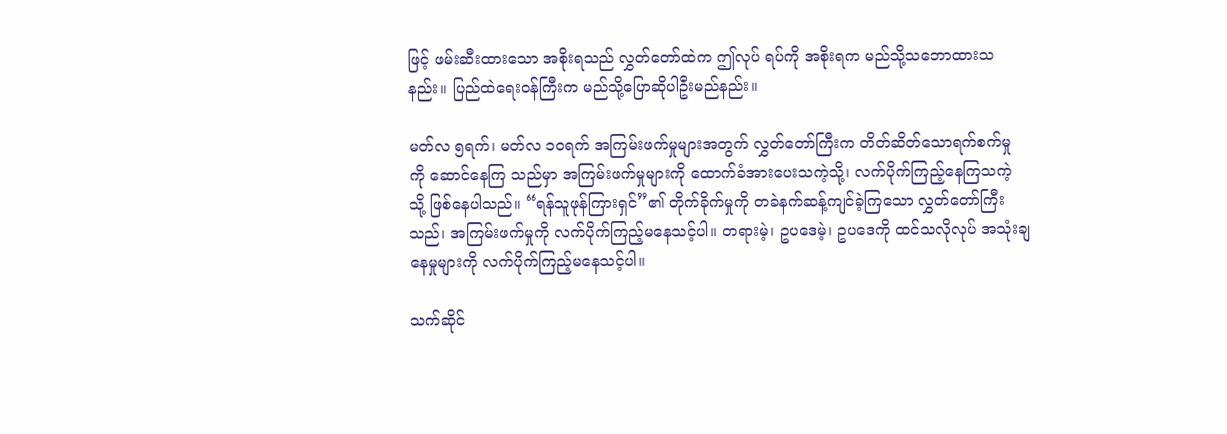ဖြင့် ဖမ်းဆီးထားသော အစိုးရသည် လွှတ်တော်ထဲက ဤလုပ် ရပ်ကို အစိုးရက မည်သို့သဘောထားသနည်း။ ပြည်ထဲရေးဝန်ကြီးက မည်သို့ပြောဆိုပါဦးမည်နည်း။

မတ်လ ၅ရက်၊ မတ်လ ၁၀ရက် အကြမ်းဖက်မှုများအတွက် လွှတ်တော်ကြီးက တိတ်ဆိတ်သောရက်စက်မှု ကို ဆောင်နေကြ သည်မှာ အကြမ်းဖက်မှုများကို ထောက်ခံအားပေးသကဲ့သို့၊ လက်ပိုက်ကြည့်နေကြသကဲ့ သို့ ဖြစ်နေပါသည်။ “ရန်သူဖုန်ကြားရှင်”၏ တိုက်ခိုက်မှုကို တခဲနက်ဆန့်ကျင်ခဲ့ကြသော လွှတ်တော်ကြီးသည်၊ အကြမ်းဖက်မှုကို လက်ပိုက်ကြည့်မနေသင့်ပါ။ တရားမဲ့၊ ဥပဒေမဲ့၊ ဥပဒေကို ထင်သလိုလုပ် အသုံးချနေမှုများကို လက်ပိုက်ကြည့်မနေသင့်ပါ။

သက်ဆိုင်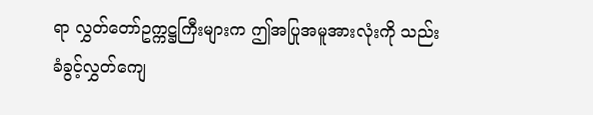ရာ လွှတ်တော်ဥက္ကဋ္ဌကြီးများက ဤအပြုအမူအားလုံးကို သည်းခံခွင့်လွှတ်ကျေ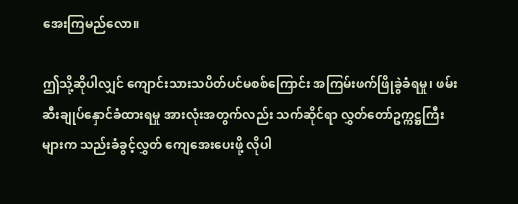အေးကြမည်လော။

ဤသို့ဆိုပါလျှင် ကျောင်းသားသပိတ်ပင်မစစ်ကြောင်း အကြမ်းဖက်ဖြိုခွဲခံရမှု၊ ဖမ်းဆီးချုပ်နှောင်ခံထားရမှု အားလုံးအတွက်လည်း သက်ဆိုင်ရာ လွှတ်တော်ဥက္ကဋ္ဌကြီးများက သည်းခံခွင့်လွှတ် ကျေအေးပေးဖို့ လိုပါ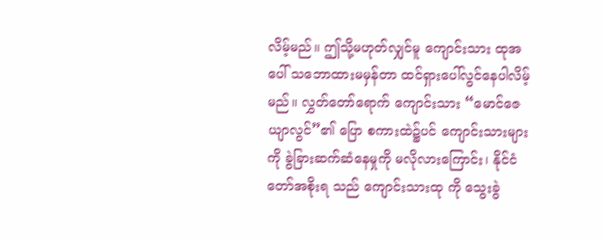လိမ့်မည်။ ဤသို့မဟုတ်လျှင်မူ ကျောင်းသား ထုအပေါ် သဘောထားမမှန်တာ ထင်ရှားပေါ်လွင်နေပါလိမ့် မည်။ လွှတ်တော်ရောက် ကျောင်းသား “မောင်ဇေယျာလွင်”၏ ပြော စကားထဲ၌ပင် ကျောင်းသားများကို ခွဲခြားဆက်ဆံနေမှုကို မလိုလားကြောင်း၊ နိုင်ငံတော်အစိုးရ သည် ကျောင်းသားထု ကို သွေးခွဲ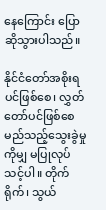နေကြောင်း ပြောဆိုသွားပါသည်။

နိုင်ငံတော်အစိုးရပင်ဖြစ်စေ၊ လွှတ်တော်ပင်ဖြစ်စေ မည်သည့်သွေးခွဲမှုကိုမျှ မပြုလုပ်သင့်ပါ။ တိုက်ရိုက်၊ သွယ်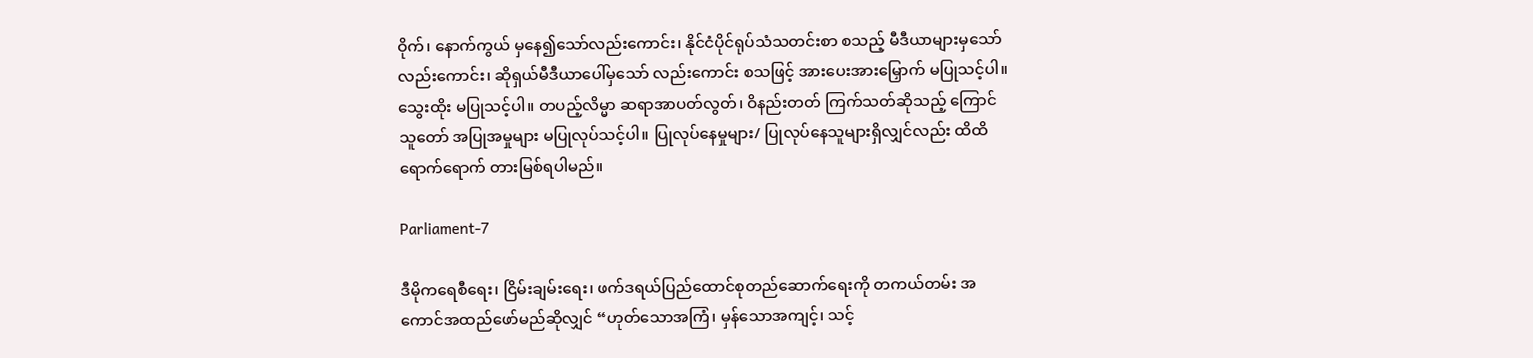ဝိုက်၊ နောက်ကွယ် မှနေ၍သော်လည်းကောင်း၊ နိုင်ငံပိုင်ရုပ်သံသတင်းစာ စသည့် မီဒီယာများမှသော် လည်းကောင်း၊ ဆိုရှယ်မီဒီယာပေါ်မှသော် လည်းကောင်း စသဖြင့် အားပေးအားမြှောက် မပြုသင့်ပါ။  သွေးထိုး မပြုသင့်ပါ။ တပည့်လိမ္မာ ဆရာအာပတ်လွတ်၊ ဝိနည်းတတ် ကြက်သတ်ဆိုသည့် ကြောင်သူတော် အပြုအမှုများ မပြုလုပ်သင့်ပါ။ ပြုလုပ်နေမှုများ/ ပြုလုပ်နေသူများရှိလျှင်လည်း ထိထိရောက်ရောက် တားမြစ်ရပါမည်။

Parliament-7

ဒီမိုကရေစီရေး၊ ငြိမ်းချမ်းရေး၊ ဖက်ဒရယ်ပြည်ထောင်စုတည်ဆောက်ရေးကို တကယ်တမ်း အကောင်အထည်ဖော်မည်ဆိုလျှင် “ဟုတ်သောအကြံ၊ မှန်သောအကျင့်၊ သင့်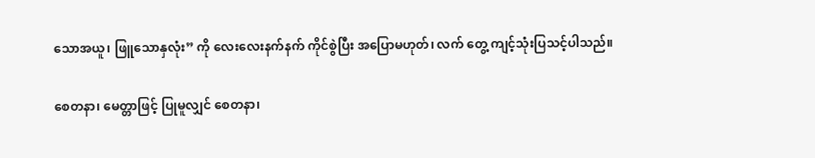သောအယူ၊ ဖြူသောနှလုံး” ကို လေးလေးနက်နက် ကိုင်စွဲပြီး အပြောမဟုတ်၊ လက် တွေ့ ကျင့်သုံးပြသင့်ပါသည်။

စေတနာ၊ မေတ္တာဖြင့် ပြုမူလျှင် စေတနာ၊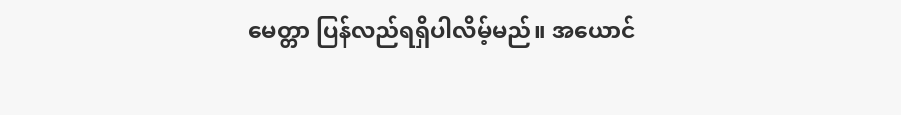မေတ္တာ ပြန်လည်ရရှိပါလိမ့်မည်။ အယောင်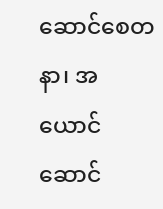ဆောင်စေတနာ၊ အယောင်ဆောင်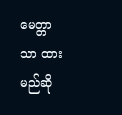မေတ္တာ သာ ထားမည်ဆို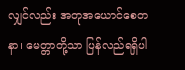လျှင်လည်း အတုအယောင်စေတနာ၊ မေတ္တာတို့သာ ပြန်လည်ရရှိပါ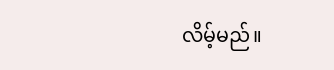လိမ့်မည်။